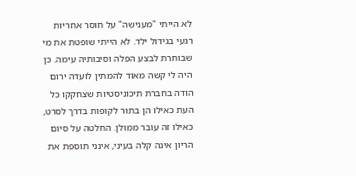לא הייתי "מענישה" על חוסר אחריות רגעי בגידול ילד. לא הייתי שופטת את מי שבוחרת לבצע הפלה וסיבותיה עימה. כן היה לי קשה מאוד להמתין לועדה ירום הודה בחברת תיכוניסטיות שצחקקו כל העת כאילו הן בתור לקופות בדרך לסרט, כאילו זה עובר ממולן. החלטה על סיום הריון אינה קלה בעיני, אינני תוספת את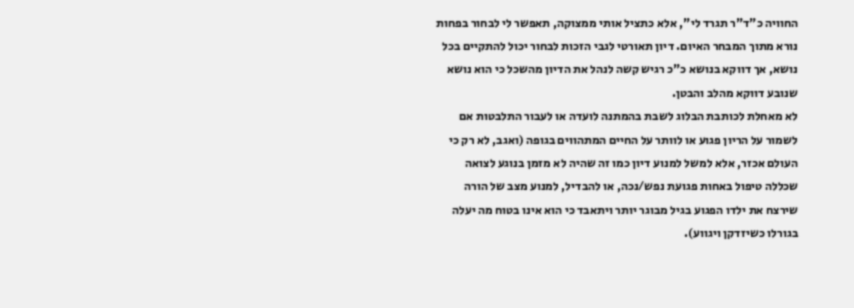החוויה כ"ד"ר תגרד לי", אלא כתציל אותי ממצוקה, תאפשר לי לבחור בפחות נורא מתוך המבחר האיום. דיון תאורטי לגבי הזכות לבחור יכול להתקיים בכל נושא, אך דווקא בנושא כ"כ רגיש קשה לנהל את הדיון מהשכל כי הוא נושא שנובע דווקא מהלב והבטן.
לא מאחלת לכותבת הבלוג לשבת בהמתנה לועדה או לעבור התלבטות אם לשמור על הריון פגוע או לוותר על החיים המתהווים בגופה (ואגב, לא רק כי העולם אכזר, אלא למשל למנוע דיון כמו זה שהיה לא מזמן בנוגע לצואה שכללה טיפול באחות פגועת נפש/נכה, או להבדיל, למנוע מצב של הורה שירצח את ילדו הפגוע בגיל מבוגר יותר ויתאבד כי הוא אינו בטוח מה יעלה בגורלו כשיזדקן ויגווע).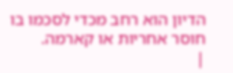הדיון הוא רחב מכדי לסכמו בו חוסר אחריות או קארמה.
|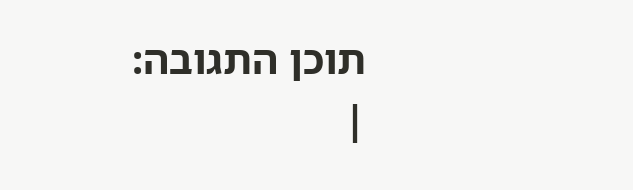תוכן התגובה:
|